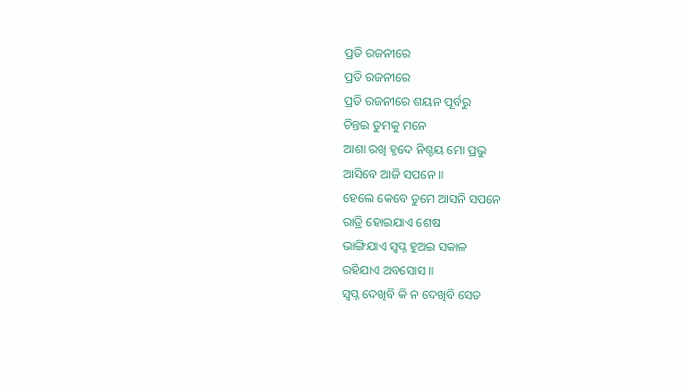ପ୍ରତି ରଜନୀରେ
ପ୍ରତି ରଜନୀରେ
ପ୍ରତି ରଜନୀରେ ଶୟନ ପୂର୍ବରୁ
ଚିନ୍ତଇ ତୁମକୁ ମନେ
ଆଶା ରଖି ହୃଦେ ନିଶ୍ଚୟ ମୋ ପ୍ରଭୁ
ଆସିବେ ଆଜି ସପନେ ॥
ହେଲେ କେବେ ତୁମେ ଆସନି ସପନେ
ରାତ୍ରି ହୋଇଯାଏ ଶେଷ
ଭାଙ୍ଗିଯାଏ ସ୍ବପ୍ନ ହୁଅଇ ସକାଳ
ରହିଯାଏ ଅବସୋସ ॥
ସ୍ବପ୍ନ ଦେଖିବି କି ନ ଦେଖିବି ସେତ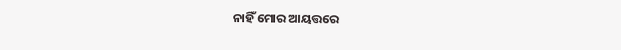ନାହିଁ ମୋର ଆୟତ୍ତରେ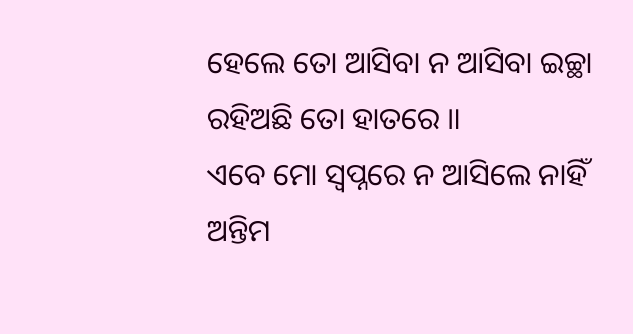ହେଲେ ତୋ ଆସିବା ନ ଆସିବା ଇଚ୍ଛା
ରହିଅଛି ତୋ ହାତରେ ॥
ଏବେ ମୋ ସ୍ବପ୍ନରେ ନ ଆସିଲେ ନାହିଁ
ଅନ୍ତିମ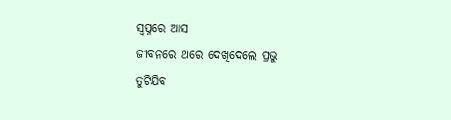ସ୍ବପ୍ନରେ ଆସ
ଜୀବନରେ ଥରେ ଦେଖିଦେଲେ ପ୍ରଭୁ
ତୁଟିଯିବ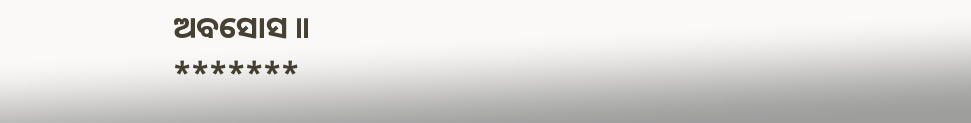ଅବସୋସ ॥
*******